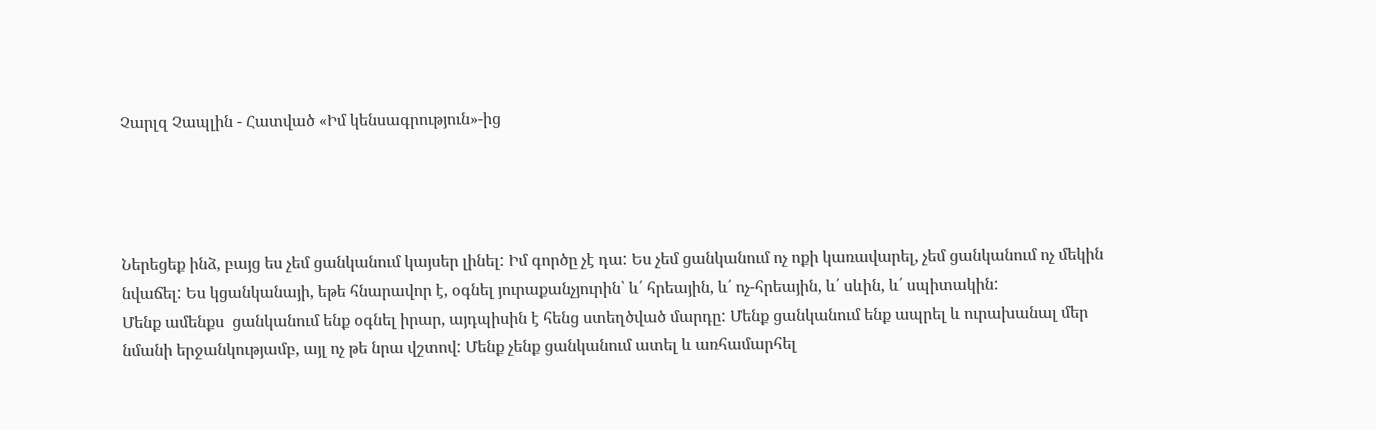Չարլզ Չապլին - Հատված «Իմ կենսագրություն»-ից




Ներեցեք ինձ, բայց ես չեմ ցանկանում կայսեր լինել: Իմ գործը չէ դա: Ես չեմ ցանկանում ոչ ոքի կառավարել, չեմ ցանկանում ոչ մեկին նվաճել: Ես կցանկանայի, եթե հնարավոր է, օգնել յուրաքանչյուրին՝ և՛ հրեային, և՛ ոչ-հրեային, և՛ սևին, և՛ սպիտակին:
Մենք ամենքս  ցանկանում ենք օգնել իրար, այդպիսին է հենց ստեղծված մարդը: Մենք ցանկանում ենք ապրել և ուրախանալ մեր նմանի երջանկությամբ, այլ ոչ թե նրա վշտով: Մենք չենք ցանկանում ատել և առհամարհել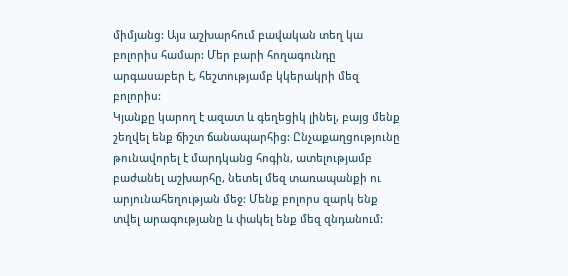միմյանց: Այս աշխարհում բավական տեղ կա բոլորիս համար: Մեր բարի հողագունդը արգասաբեր է, հեշտությամբ կկերակրի մեզ բոլորիս:
Կյանքը կարող է ազատ և գեղեցիկ լինել, բայց մենք շեղվել ենք ճիշտ ճանապարհից: Ընչաքաղցությունը թունավորել է մարդկանց հոգին, ատելությամբ բաժանել աշխարհը, նետել մեզ տառապանքի ու արյունահեղության մեջ: Մենք բոլորս զարկ ենք տվել արագությանը և փակել ենք մեզ զնդանում: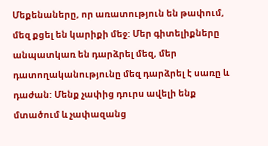Մեքենաները, որ առատություն են թափում, մեզ քցել են կարիքի մեջ: Մեր գիտելիքները անպատկառ են դարձրել մեզ, մեր դատողականությունը մեզ դարձրել է սառը և դաժան: Մենք չափից դուրս ավելի ենք մտածում և չափազանց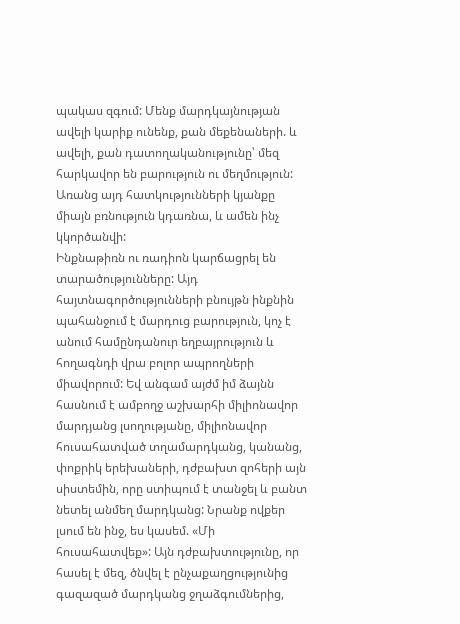պակաս զգում: Մենք մարդկայնության ավելի կարիք ունենք, քան մեքենաների. և ավելի, քան դատողականությունը՝ մեզ հարկավոր են բարություն ու մեղմություն: Առանց այդ հատկությունների կյանքը միայն բռնություն կդառնա, և ամեն ինչ կկործանվի:
Ինքնաթիռն ու ռադիոն կարճացրել են տարածությունները: Այդ հայտնագործությունների բնույթն ինքնին պահանջում է մարդուց բարություն, կոչ է անում համընդանուր եղբայրություն և հողագնդի վրա բոլոր ապրողների միավորում: Եվ անգամ այժմ իմ ձայնն հասնում է ամբողջ աշխարհի միլիոնավոր մարդյանց լսողությանը, միլիոնավոր հուսահատված տղամարդկանց, կանանց, փոքրիկ երեխաների, դժբախտ զոհերի այն սիստեմին, որը ստիպում է տանջել և բանտ նետել անմեղ մարդկանց: Նրանք ովքեր լսում են ինջ, ես կասեմ. «Մի հուսահատվեք»: Այն դժբախտությունը, որ հասել է մեզ, ծնվել է ընչաքաղցությունից գազազած մարդկանց ջղաձգումներից,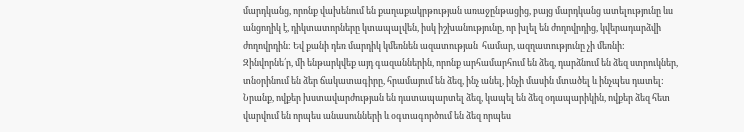մարդկանց, որոնք վախենում են քաղաքակրթության առաջընթացից, բայց մարդկանց ատելությունը ևս անցողիկ է, դիկտատորները կտապալվեն, իսկ իշխանությունը, որ խլել են ժողովրդից, կվերադարձվի ժողովրդին: Եվ քանի դեռ մարդիկ կմեռնեն ազատության  համար, ազղատությունը չի մեռնի:
Զինվորնե՛ր, մի ենթարկվեք այդ գազաններին, որոնք արհամարհում են ձեզ, դարձնում են ձեզ ստրուկներ, տնօրինում են ձեր ճակատագիրը, հրամայում են ձեզ, ինչ անել, ինչի մասին մտածել և ինչպես դատել: Նրանք, ովքեր խստավարժության են դատապարտել ձեզ, կապել են ձեզ օդապարիկին, ովքեր ձեզ հետ վարվում են որպես անասունների և օգտագործում են ձեզ որպես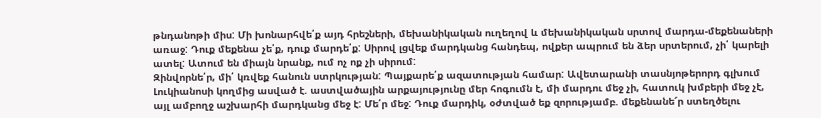թնդանոթի միս: Մի խոնարհվե՛ք այդ հրեշների, մեխանիկական ուղեղով և մեխանիկական սրտով մարդա-մեքենաների առաջ: Դուք մեքենա չե՛ք, դուք մարդե՛ք: Սիրով լցվեք մարդկանց հանդեպ, ովքեր ապրում են ձեր սրտերում, չի՛ կարելի ատել: Ատում են միայն նրանք, ում ոչ ոք չի սիրում:
Զինվորնե՛ր, մի՛ կռվեք հանուն ստրկության: Պայքարե՛ք ազատության համար: Ավետարանի տասնյոթերորդ գլխում Լուկիանոսի կողմից ասված է. աստվածային արքայությունը մեր հոգումն է, մի մարդու մեջ չի, հատուկ խմբերի մեջ չէ, այլ ամբողջ աշխարհի մարդկանց մեջ է: Մե՛ր մեջ: Դուք մարդիկ, օժտված եք զորությամբ. մեքենանե՜ր ստեղծելու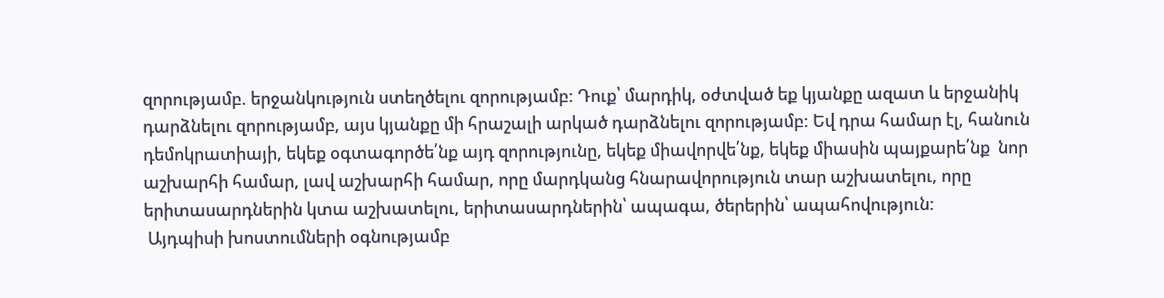զորությամբ. երջանկություն ստեղծելու զորությամբ: Դուք՝ մարդիկ, օժտված եք կյանքը ազատ և երջանիկ դարձնելու զորությամբ, այս կյանքը մի հրաշալի արկած դարձնելու զորությամբ: Եվ դրա համար էլ, հանուն դեմոկրատիայի, եկեք օգտագործե՛նք այդ զորությունը, եկեք միավորվե՛նք, եկեք միասին պայքարե՛նք  նոր աշխարհի համար, լավ աշխարհի համար, որը մարդկանց հնարավորություն տար աշխատելու, որը երիտասարդներին կտա աշխատելու, երիտասարդներին՝ ապագա, ծերերին՝ ապահովություն:
 Այդպիսի խոստումների օգնությամբ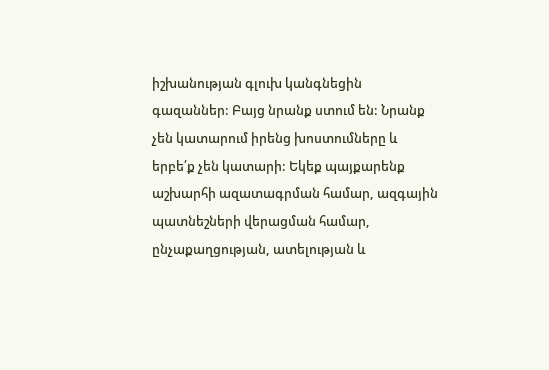իշխանության գլուխ կանգնեցին գազաններ: Բայց նրանք ստում են: Նրանք չեն կատարում իրենց խոստումները և երբե՛ք չեն կատարի: Եկեք պայքարենք աշխարհի ազատագրման համար, ազգային պատնեշների վերացման համար, ընչաքաղցության, ատելության և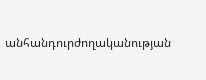անհանդուրժողականության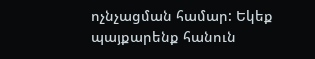ոչնչացման համար: Եկեք պայքարենք հանուն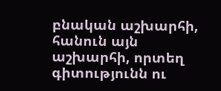բնական աշխարհի, հանուն այն աշխարհի, որտեղ գիտությունն ու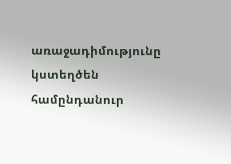առաջադիմությունը կստեղծեն համընդանուր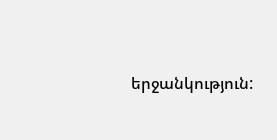երջանկություն: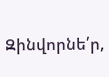Զինվորնե՛ր,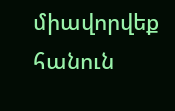միավորվեք հանուն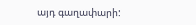այդ գաղափարի: